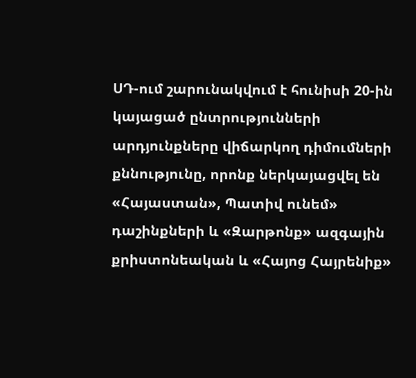ՍԴ-ում շարունակվում է հունիսի 20-ին կայացած ընտրությունների արդյունքները վիճարկող դիմումների քննությունը, որոնք ներկայացվել են «Հայաստան», Պատիվ ունեմ» դաշինքների և «Զարթոնք» ազգային քրիստոնեական և «Հայոց Հայրենիք»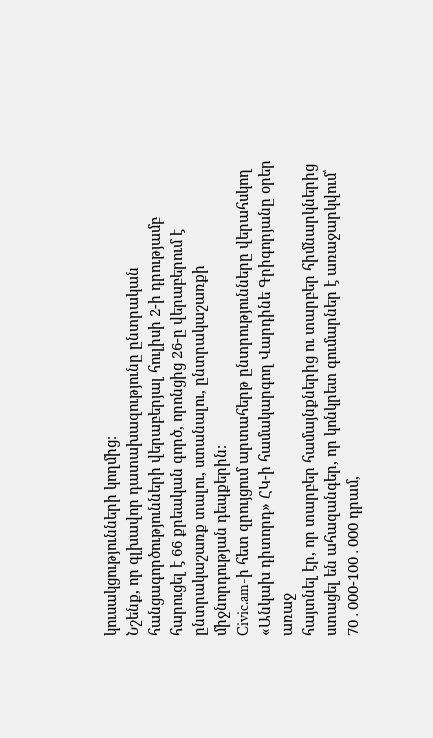կուսակցությունների կողմից։
Նշենք, որ գլխավոր դատախազությունը ընտրական հանցագործությունների վերաբերյալ հուլիսի 2-ի դրությամբ հարուցել է 66 քրեական գործ, որոնցից 26-ը վերաբերում է ընտրակաշառք տալու, ստանալու, ընտրակաշառքի միջնորդության դեպքերին։
Civic.am-ի հետ զրույցում արտահերթ ընտրությունները վերահսկող «Անկախ դիտորդ» ՀԿ-ի համակարգող Վարդինե Գրիգորյանը օրեր առաջ
հայտնել էր, որ տարբեր համայնքներից ու տարբեր հիմնարկներից ստացել են ահազանգեր, որ կոնկրետ գումարներ է առաջարկվում՝ 70․000-100․000 դրամ,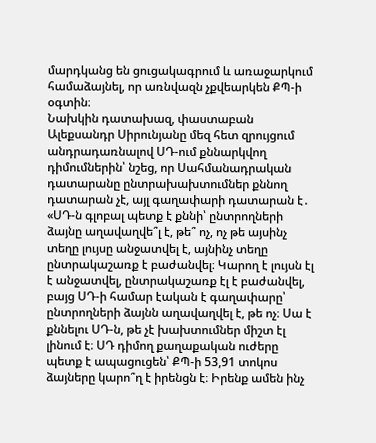մարդկանց են ցուցակագրում և առաջարկում համաձայնել, որ առնվազն չքվեարկեն ՔՊ-ի օգտին։
Նախկին դատախազ, փաստաբան Ալեքսանդր Սիրունյանը մեզ հետ զրույցում անդրադառնալով ՍԴ-ում քննարկվող դիմումներին՝ նշեց, որ Սահմանադրական դատարանը ընտրախախտումներ քննող դատարան չէ, այլ գաղափարի դատարան է․ «ՍԴ-ն գլոբալ պետք է քննի՝ ընտրողների ձայնը աղավաղվե՞լ է, թե՞ ոչ, ոչ թե այսինչ տեղը լույսը անջատվել է, այնինչ տեղը ընտրակաշառք է բաժանվել։ Կարող է լույսն էլ է անջատվել, ընտրակաշառք էլ է բաժանվել, բայց ՍԴ-ի համար էական է գաղափարը՝ ընտրողների ձայնն աղավաղվել է, թե ոչ։ Սա է քննելու ՍԴ-ն, թե չէ խախտումներ միշտ էլ լինում է։ ՍԴ դիմող քաղաքական ուժերը պետք է ապացուցեն՝ ՔՊ-ի 53,91 տոկոս ձայները կարո՞ղ է իրենցն է։ Իրենք ամեն ինչ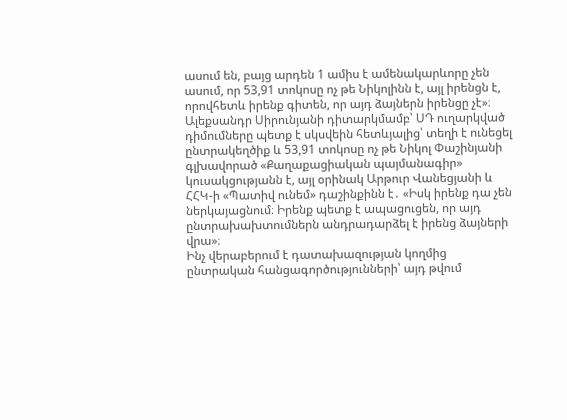ասում են, բայց արդեն 1 ամիս է ամենակարևորը չեն ասում, որ 53,91 տոկոսը ոչ թե Նիկոլինն է, այլ իրենցն է, որովհետև իրենք գիտեն, որ այդ ձայներն իրենցը չէ»։
Ալեքսանդր Սիրունյանի դիտարկմամբ՝ ՍԴ ուղարկված դիմումները պետք է սկսվեին հետևյալից՝ տեղի է ունեցել ընտրակեղծիք և 53,91 տոկոսը ոչ թե Նիկոլ Փաշինյանի գլխավորած «Քաղաքացիական պայմանագիր» կուսակցությանն է, այլ օրինակ Արթուր Վանեցյանի և ՀՀԿ-ի «Պատիվ ունեմ» դաշինքինն է․ «Իսկ իրենք դա չեն ներկայացնում։ Իրենք պետք է ապացուցեն, որ այդ ընտրախախտումներն անդրադարձել է իրենց ձայների վրա»։
Ինչ վերաբերում է դատախազության կողմից ընտրական հանցագործությունների՝ այդ թվում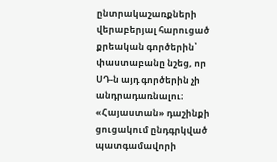ընտրակաշառքների վերաբերյալ հարուցած քրեական գործերին՝ փաստաբանը նշեց, որ ՍԴ-ն այդ գործերին չի անդրադառնալու։
«Հայաստան» դաշինքի ցուցակում ընդգրկված պատգամավորի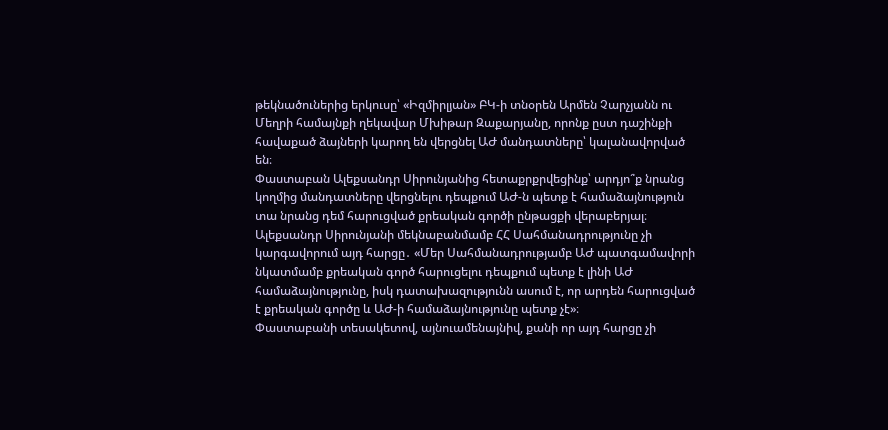թեկնածուներից երկուսը՝ «Իզմիրլյան» ԲԿ-ի տնօրեն Արմեն Չարչյանն ու Մեղրի համայնքի ղեկավար Մխիթար Զաքարյանը, որոնք ըստ դաշինքի հավաքած ձայների կարող են վերցնել ԱԺ մանդատները՝ կալանավորված են։
Փաստաբան Ալեքսանդր Սիրունյանից հետաքրքրվեցինք՝ արդյո՞ք նրանց կողմից մանդատները վերցնելու դեպքում ԱԺ-ն պետք է համաձայնություն տա նրանց դեմ հարուցված քրեական գործի ընթացքի վերաբերյալ։
Ալեքսանդր Սիրունյանի մեկնաբանմամբ ՀՀ Սահմանադրությունը չի կարգավորում այդ հարցը․ «Մեր Սահմանադրությամբ ԱԺ պատգամավորի նկատմամբ քրեական գործ հարուցելու դեպքում պետք է լինի ԱԺ համաձայնությունը, իսկ դատախազությունն ասում է, որ արդեն հարուցված է քրեական գործը և ԱԺ-ի համաձայնությունը պետք չէ»։
Փաստաբանի տեսակետով, այնուամենայնիվ, քանի որ այդ հարցը չի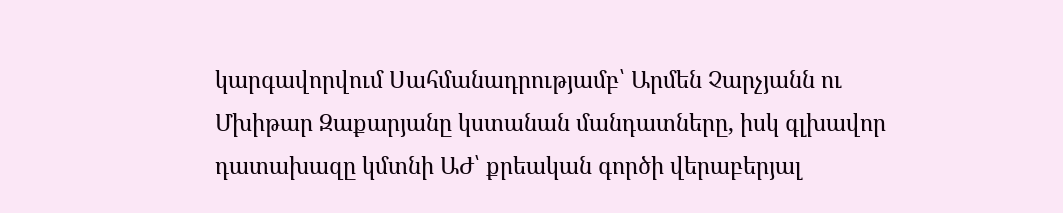կարգավորվում Սահմանադրությամբ՝ Արմեն Չարչյանն ու Մխիթար Զաքարյանը կստանան մանդատները, իսկ գլխավոր դատախազը կմտնի ԱԺ՝ քրեական գործի վերաբերյալ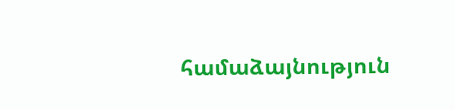համաձայնություն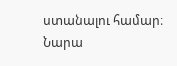ստանալու համար։
Նարա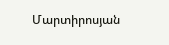Մարտիրոսյան